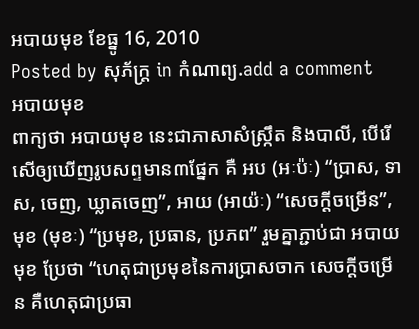អបាយមុខ ខែធ្នូ 16, 2010
Posted by សុភ័ក្ត្រ in កំណាព្យ.add a comment
អបាយមុខ
ពាក្យថា អបាយមុខ នេះជាភាសាសំស្ក្រឹត និងបាលី, បើរើសើឲ្យឃើញរូបសព្ទមាន៣ផ្នែក គឺ អប (អៈប៉ៈ) “ប្រាស, ទាស, ចេញ, ឃ្លាតចេញ”, អាយ (អាយ៉ៈ) “សេចក្ដីចម្រើន”, មុខ (មុខៈ) “ប្រមុខ, ប្រធាន, ប្រភព” រួមគ្នាភ្ជាប់ជា អបាយមុខ ប្រែថា “ហេតុជាប្រមុខនៃការប្រាសចាក សេចក្ដីចម្រើន គឺហេតុជាប្រធា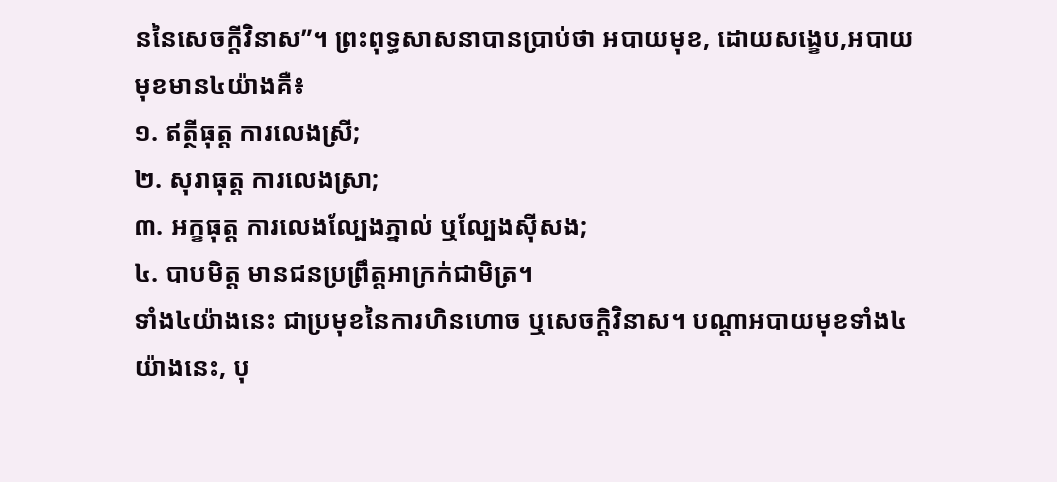ននៃសេចក្ដីវិនាស”។ ព្រះពុទ្ធសាសនាបានប្រាប់ថា អបាយមុខ, ដោយសង្ខេប,អបាយមុខមាន៤យ៉ាងគឺ៖
១. ឥត្ថីធុត្ត ការលេងស្រី;
២. សុរាធុត្ត ការលេងស្រា;
៣. អក្ខធុត្ត ការលេងល្បែងភ្នាល់ ឬល្បែងស៊ីសង;
៤. បាបមិត្ត មានជនប្រព្រឹត្តអាក្រក់ជាមិត្រ។
ទាំង៤យ៉ាងនេះ ជាប្រមុខនៃការហិនហោច ឬសេចក្ដិវិនាស។ បណ្ដាអបាយមុខទាំង៤ យ៉ាងនេះ, បុ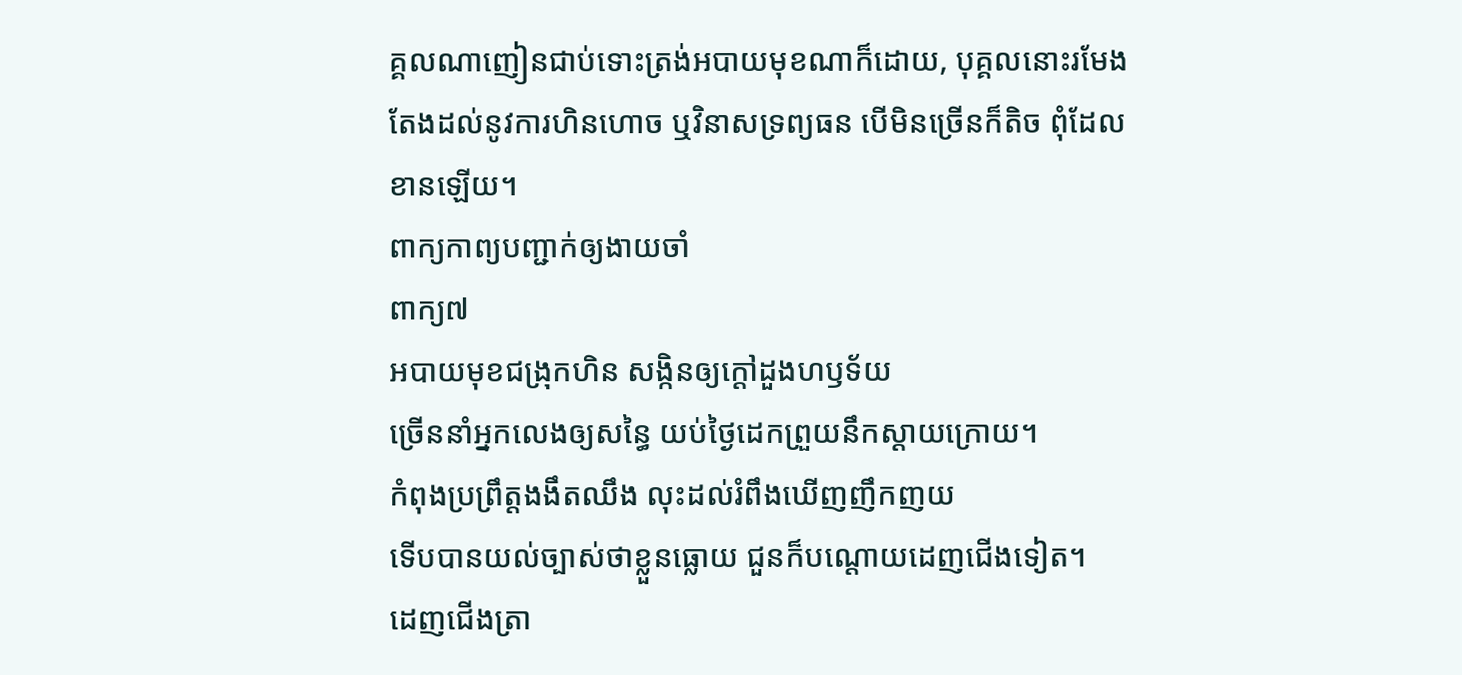គ្គលណាញៀនជាប់ទោះត្រង់អបាយមុខណាក៏ដោយ, បុគ្គលនោះរមែងតែងដល់នូវការហិនហោច ឬវិនាសទ្រព្យធន បើមិនច្រើនក៏តិច ពុំដែលខានឡើយ។
ពាក្យកាព្យបញ្ជាក់ឲ្យងាយចាំ
ពាក្យ៧
អបាយមុខជង្រុកហិន សង្កិនឲ្យក្ដៅដួងហឫទ័យ
ច្រើននាំអ្នកលេងឲ្យសន្ធៃ យប់ថ្ងៃដេកព្រួយនឹកស្ដាយក្រោយ។
កំពុងប្រព្រឹត្តងងឹតឈឹង លុះដល់រំពឹងឃើញញឹកញយ
ទើបបានយល់ច្បាស់ថាខ្លួនធ្លោយ ជួនក៏បណ្ដោយដេញជើងទៀត។
ដេញជើងត្រា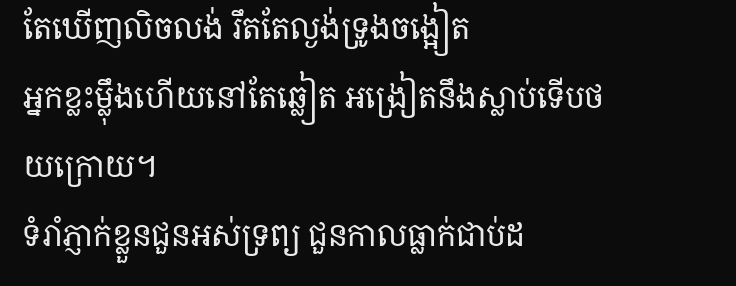តែឃើញលិចលង់ រឹតតែល្ងង់ទ្រូងចង្អៀត
អ្នកខ្លះម្ល៉ឹងហើយនៅតែឆ្លៀត អង្រៀតនឹងស្លាប់ទើបថយក្រោយ។
ទំរាំភ្ញាក់ខ្លួនជួនអស់ទ្រព្យ ជួនកាលធ្លាក់ជាប់ដ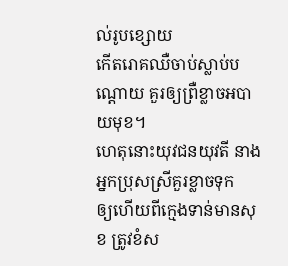ល់រូបខ្សោយ
កើតរោគឈឺចាប់ស្លាប់បណ្ដោយ គួរឲ្យព្រឺខ្លាចអបាយមុខ។
ហេតុនោះយុវជនយុវតី នាងអ្នកប្រុសស្រីគួរខ្លាចទុក
ឲ្យហើយពីក្មេងទាន់មានសុខ ត្រូវខំស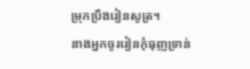ម្រុកប្រឹងរៀនសូត្រ។
នាងអ្នកចូររៀនកុំធុញទ្រាន់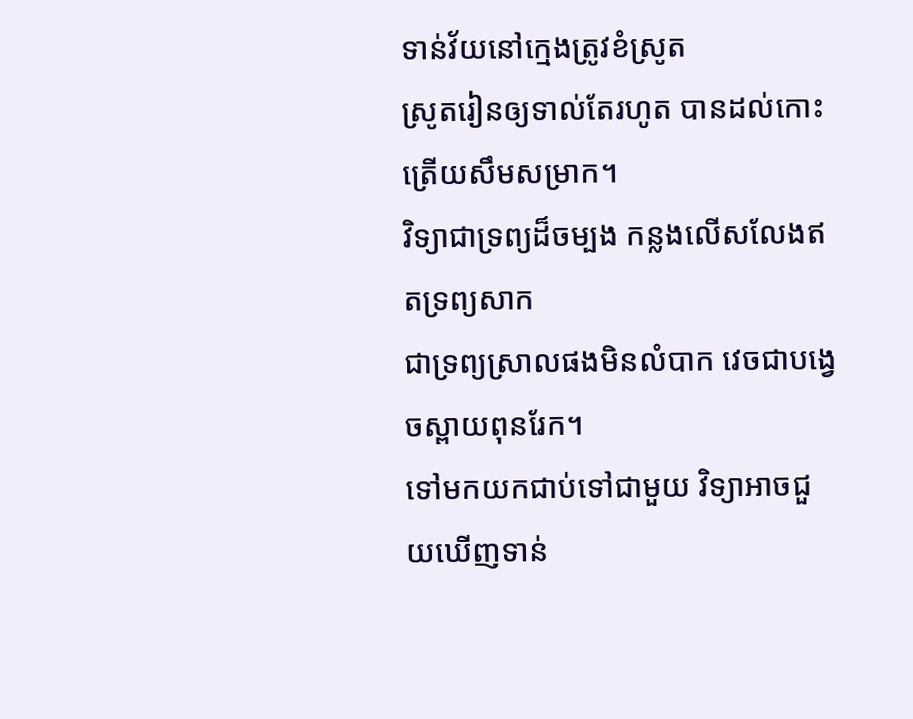ទាន់វ័យនៅក្មេងត្រូវខំស្រូត
ស្រូតរៀនឲ្យទាល់តែរហូត បានដល់កោះត្រើយសឹមសម្រាក។
វិទ្យាជាទ្រព្យដ៏ចម្បង កន្លងលើសលែងឥតទ្រព្យសាក
ជាទ្រព្យស្រាលផងមិនលំបាក វេចជាបង្វេចស្ពាយពុនរែក។
ទៅមកយកជាប់ទៅជាមួយ វិទ្យាអាចជួយឃើញទាន់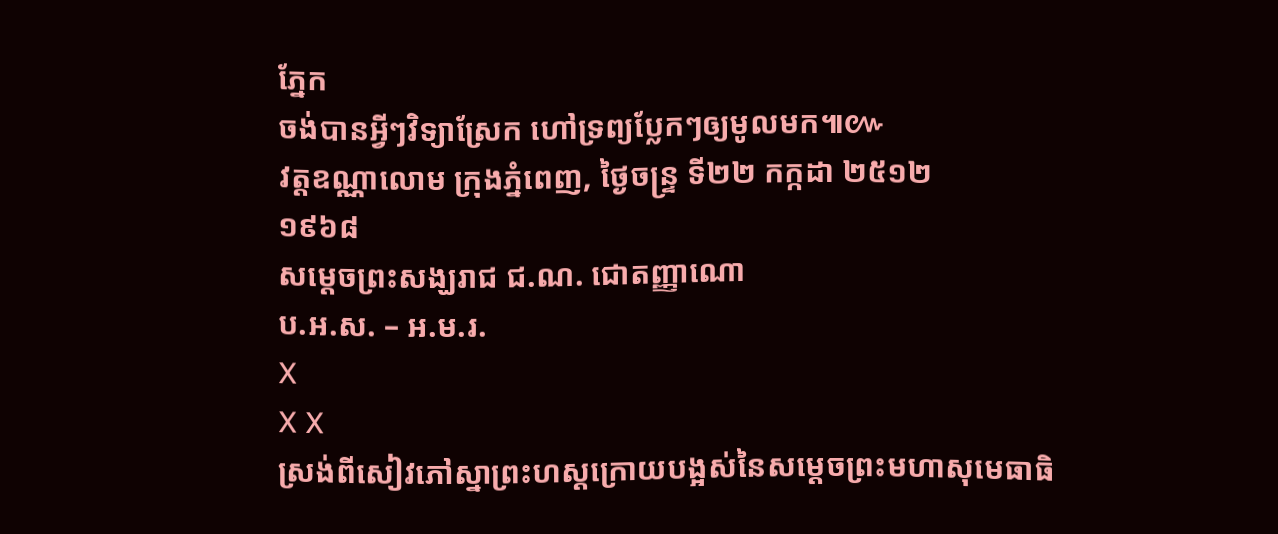ភ្នែក
ចង់បានអ្វីៗវិទ្យាស្រែក ហៅទ្រព្យប្លែកៗឲ្យមូលមក៕៚
វត្តឧណ្ណាលោម ក្រុងភ្នំពេញ, ថ្ងៃចន្ទ្រ ទី២២ កក្កដា ២៥១២
១៩៦៨
សម្ដេចព្រះសង្ឃរាជ ជ.ណ. ជោតញ្ញាណោ
ប.អ.ស. – អ.ម.រ.
X
X X
ស្រង់ពីសៀវភៅស្នាព្រះហស្តក្រោយបង្អស់នៃសម្ដេចព្រះមហាសុមេធាធិ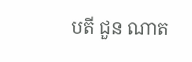បតី ជួន ណាត